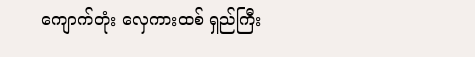ကျောက်တုံး လှေကားထစ် ရှည်ကြီး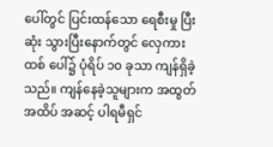ပေါ်တွင် ပြင်းထန်သော ရေစီးမှု ပြီးဆုံး သွားပြီးနောက်တွင် လှေကားထစ် ပေါ်၌ ပုံရိပ် ၁၀ ခုသာ ကျန်ရှိခဲ့သည်။ ကျန်နေခဲ့သူများက အထွတ်အထိပ် အဆင့် ပါရမီရှင်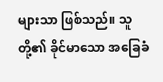များသာ ဖြစ်သည်။ သူတို့၏ ခိုင်မာသော အခြေခံ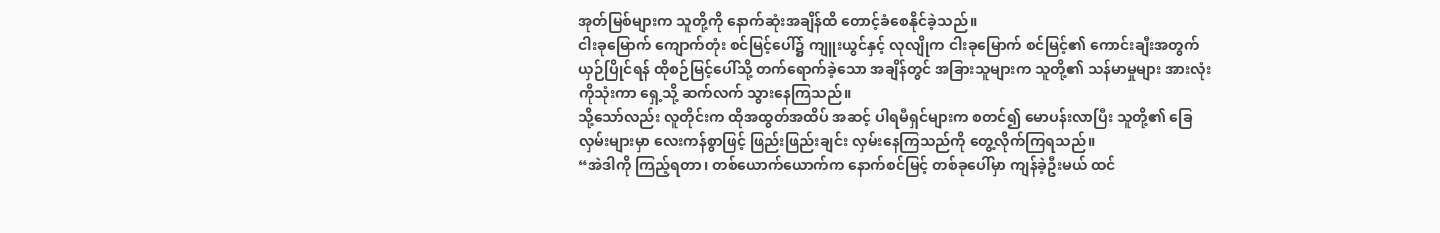အုတ်မြစ်များက သူတို့ကို နောက်ဆုံးအချိန်ထိ တောင့်ခံစေနိုင်ခဲ့သည်။
ငါးခုမြောက် ကျောက်တုံး စင်မြင့်ပေါ်၌ ကျူးယွင်နှင့် လုလျိုက ငါးခုမြောက် စင်မြင့်၏ ကောင်းချီးအတွက် ယှဉ်ပြိုင်ရန် ထိုစဉ်မြင့်ပေါ်သို့ တက်ရောက်ခဲ့သော အချိန်တွင် အခြားသူများက သူတို့၏ သန်မာမှုများ အားလုံးကိုသုံးကာ ရှေ့သို့ ဆက်လက် သွားနေကြသည်။
သို့သော်လည်း လူတိုင်းက ထိုအထွတ်အထိပ် အဆင့် ပါရမီရှင်များက စတင်၍ မောပန်းလာပြီး သူတို့၏ ခြေလှမ်းများမှာ လေးကန်စွာဖြင့် ဖြည်းဖြည်းချင်း လှမ်းနေကြသည်ကို တွေ့လိုက်ကြရသည်။
“အဲဒါကို ကြည့်ရတာ၊ တစ်ယောက်ယောက်က နောက်စင်မြင့် တစ်ခုပေါ်မှာ ကျန်ခဲ့ဦးမယ် ထင်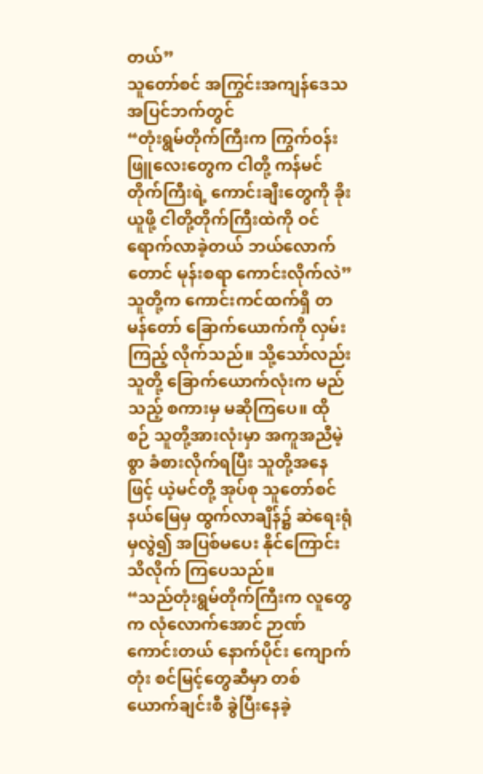တယ်”
သူတော်စင် အကြွင်းအကျန်ဒေသ အပြင်ဘက်တွင်
“တုံးရွမ်တိုက်ကြီးက ကြွက်ဝန်းဖြူလေးတွေက ငါတို့ ကန်မင်တိုက်ကြီးရဲ့ ကောင်းချီးတွေကို ခိုးယူဖို့ ငါတို့တိုက်ကြီးထဲကို ဝင်ရောက်လာခဲ့တယ် ဘယ်လောက်တောင် မုန်းစရာ ကောင်းလိုက်လဲ”
သူတို့က ကောင်းကင်ထက်ရှိ တမန်တော် ခြောက်ယောက်ကို လှမ်းကြည့် လိုက်သည်။ သို့သော်လည်း သူတို့ ခြောက်ယောက်လုံးက မည်သည့် စကားမှ မဆိုကြပေ။ ထိုစဉ် သူတို့အားလုံးမှာ အကူအညီမဲ့စွာ ခံစားလိုက်ရပြီး သူတို့အနေဖြင့် ယဲ့မင်တို့ အုပ်စု သူတော်စင် နယ်မြေမှ ထွက်လာချိန်၌ ဆဲရေးရုံမှလွဲ၍ အပြစ်မပေး နိုင်ကြောင်း သိလိုက် ကြပေသည်။
“သည်တုံးရွမ်တိုက်ကြီးက လူတွေက လုံလောက်အောင် ဉာဏ်ကောင်းတယ် နောက်ပိုင်း ကျောက်တုံး စင်မြင့်တွေဆီမှာ တစ်ယောက်ချင်းစီ ခွဲပြီးနေခဲ့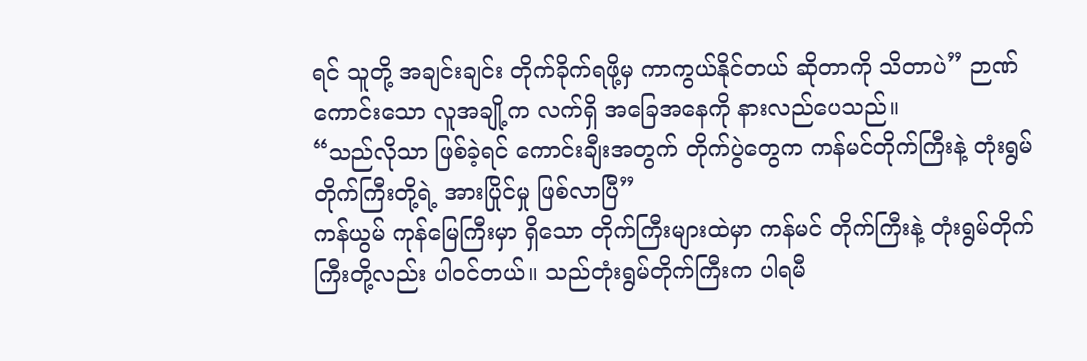ရင် သူတို့ အချင်းချင်း တိုက်ခိုက်ရဖို့မှ ကာကွယ်နိုင်တယ် ဆိုတာကို သိတာပဲ” ဉာဏ်ကောင်းသော လူအချို့က လက်ရှိ အခြေအနေကို နားလည်ပေသည်။
“သည်လိုသာ ဖြစ်ခဲ့ရင် ကောင်းချီးအတွက် တိုက်ပွဲတွေက ကန်မင်တိုက်ကြီးနဲ့ တုံးရွမ်တိုက်ကြီးတို့ရဲ့ အားပြိုင်မှု ဖြစ်လာပြီ”
ကန်ယွမ် ကုန်မြေကြီးမှာ ရှိသော တိုက်ကြီးများထဲမှာ ကန်မင် တိုက်ကြီးနဲ့ တုံးရွမ်တိုက်ကြီးတို့လည်း ပါဝင်တယ်။ သည်တုံးရွမ်တိုက်ကြီးက ပါရမီ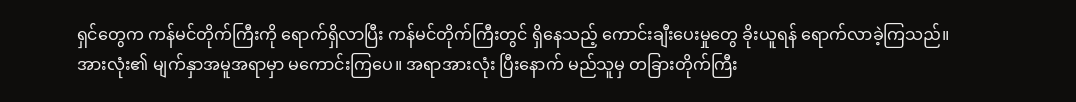ရှင်တွေက ကန်မင်တိုက်ကြီးကို ရောက်ရှိလာပြီး ကန်မင်တိုက်ကြီးတွင် ရှိနေသည့် ကောင်းချီးပေးမှုတွေ ခိုးယူရန် ရောက်လာခဲ့ကြသည်။
အားလုံး၏ မျက်နှာအမူအရာမှာ မကောင်းကြပေ။ အရာအားလုံး ပြီးနောက် မည်သူမှ တခြားတိုက်ကြီး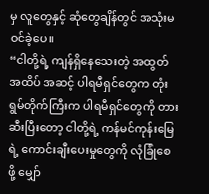မှ လူတွေနှင့် ဆုံတွေချိန်တွင် အသုံးမဝင်ခဲ့ပေ။
“ငါတို့ရဲ့ ကျန်ရှိနေသေးတဲ့ အထွတ်အထိပ် အဆင့် ပါရမီရှင်တွေက တုံးရွမ်တိုက်ကြီးက ပါရမီရှင်တွေကို တားဆီးပြီးတော့ ငါတို့ရဲ့ ကန်မင်ကုန်းမြေရဲ့ ကောင်းချီးပေးမှုတွေကို လုံခြုံစေဖို့ မျှော်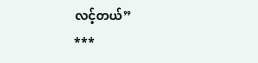လင့်တယ်”
***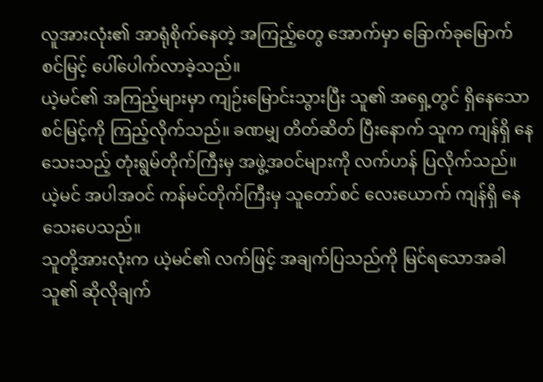လူအားလုံး၏ အာရုံစိုက်နေတဲ့ အကြည့်တွေ အောက်မှာ ခြောက်ခုမြောက် စင်မြင့် ပေါ်ပေါက်လာခဲ့သည်။
ယဲ့မင်၏ အကြည့်များမှာ ကျဉ်းမြောင်းသွားပြီး သူ၏ အရှေ့တွင် ရှိနေသော စင်မြင့်ကို ကြည့်လိုက်သည်။ ခဏမျှ တိတ်ဆိတ် ပြီးနောက် သူက ကျန်ရှိ နေသေးသည့် တုံးရွမ်တိုက်ကြီးမှ အဖွဲ့အဝင်များကို လက်ဟန် ပြလိုက်သည်။
ယဲ့မင် အပါအဝင် ကန်မင်တိုက်ကြီးမှ သူတော်စင် လေးယောက် ကျန်ရှိ နေသေးပေသည်။
သူတို့အားလုံးက ယဲ့မင်၏ လက်ဖြင့် အချက်ပြသည်ကို မြင်ရသောအခါ သူ၏ ဆိုလိုချက်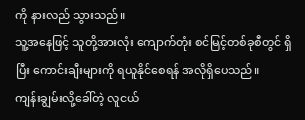ကို နားလည် သွားသည်။
သူ့အနေဖြင့် သူတို့အားလုံး ကျောက်တုံး စင်မြင့်တစ်ခုစီတွင် ရှိပြီး ကောင်းချီးများကို ရယူနိုင်စေရန် အလိုရှိပေသည်။
ကျန်းချွမ်းလို့ခေါ်တဲ့ လူငယ်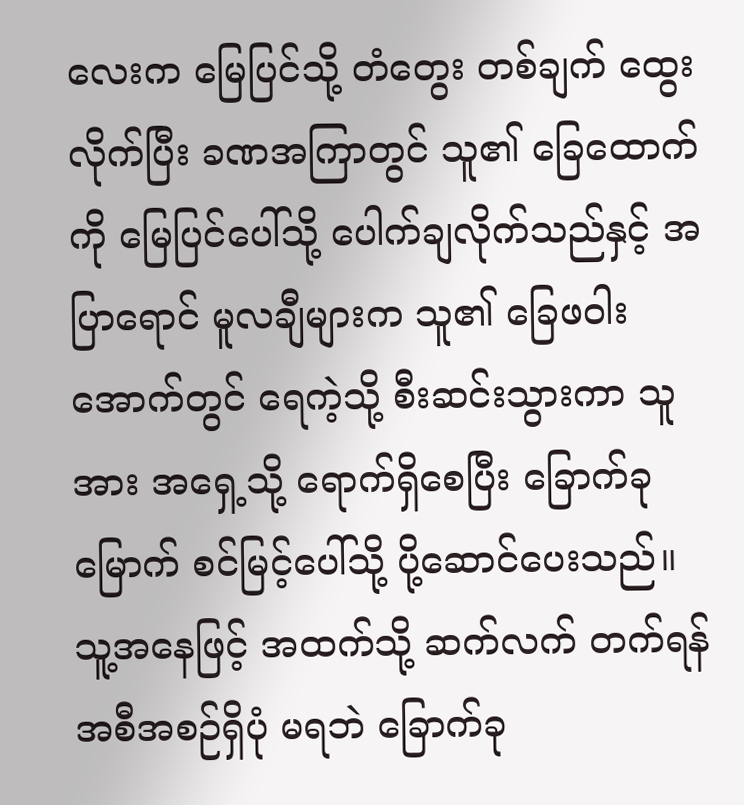လေးက မြေပြင်သို့ တံတွေး တစ်ချက် ထွေးလိုက်ပြီး ခဏအကြာတွင် သူ၏ ခြေထောက်ကို မြေပြင်ပေါ်သို့ ပေါက်ချလိုက်သည်နှင့် အပြာရောင် မူလချီများက သူ၏ ခြေဖဝါးအောက်တွင် ရေကဲ့သို့ စီးဆင်းသွားကာ သူအား အရှေ့သို့ ရောက်ရှိစေပြီး ခြောက်ခုမြောက် စင်မြင့်ပေါ်သို့ ပို့ဆောင်ပေးသည်။
သူ့အနေဖြင့် အထက်သို့ ဆက်လက် တက်ရန် အစီအစဉ်ရှိပုံ မရဘဲ ခြောက်ခု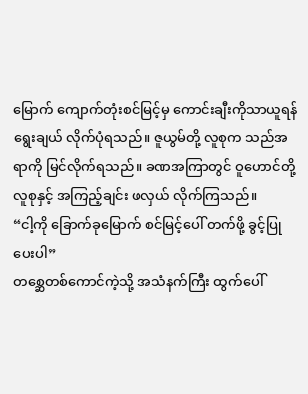မြောက် ကျောက်တုံးစင်မြင့်မှ ကောင်းချီးကိုသာယူရန် ရွေးချယ် လိုက်ပုံရသည်။ ဇူယွမ်တို့ လူစုက သည်အရာကို မြင်လိုက်ရသည်။ ခဏအကြာတွင် ဝူဟောင်တို့ လူစုနှင့် အကြည့်ချင်း ဖလှယ် လိုက်ကြသည်။
“ငါ့ကို ခြောက်ခုမြောက် စင်မြင့်ပေါ် တက်ဖို့ ခွင့်ပြုပေးပါ”
တစ္ဆေတစ်ကောင်ကဲ့သို့ အသံနက်ကြီး ထွက်ပေါ်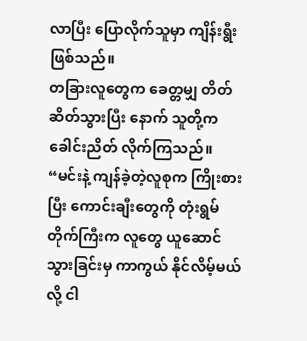လာပြီး ပြောလိုက်သူမှာ ကျိန်းရွီး ဖြစ်သည်။
တခြားလူတွေက ခေတ္တမျှ တိတ်ဆိတ်သွားပြီး နောက် သူတို့က ခေါင်းညိတ် လိုက်ကြသည်။
“မင်းနဲ့ ကျန်ခဲ့တဲ့လူစုက ကြိုးစားပြီး ကောင်းချီးတွေကို တုံးရွမ်တိုက်ကြီးက လူတွေ ယူဆောင်သွားခြင်းမှ ကာကွယ် နိုင်လိမ့်မယ်လို့ ငါ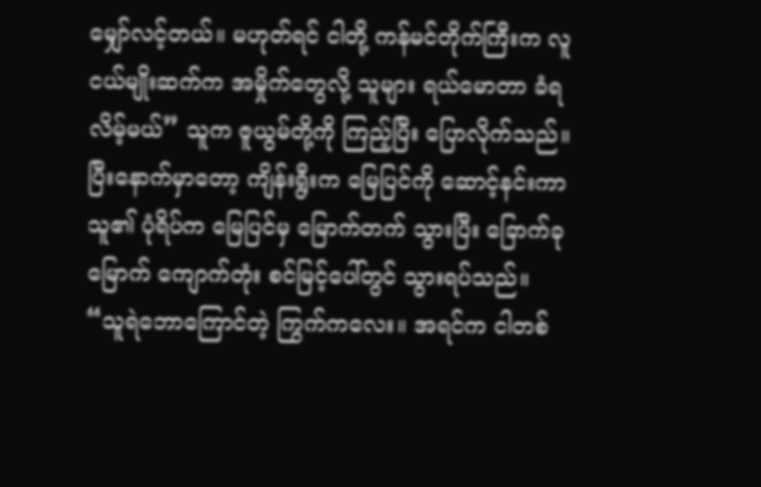မျှော်လင့်တယ်။ မဟုတ်ရင် ငါတို့ ကန်မင်တိုက်ကြီးက လူငယ်မျိုးဆက်က အမှိုက်တွေလို့ သူများ ရယ်မောတာ ခံရလိမ့်မယ်” သူက ဇူယွမ်တို့ကို ကြည့်ပြီး ပြောလိုက်သည်။
ပြီးနောက်မှာတော့ ကျိန်းရွီးက မြေပြင်ကို ဆောင့်နင်းကာ သူ၏ ပုံရိပ်က မြေပြင်မှ မြောက်တက် သွားပြီး ခြောက်ခုမြောက် ကျောက်တုံး စင်မြင့်ပေါ်တွင် သွားရပ်သည်။
“သူရဲဘောကြောင်တဲ့ ကြွက်ကလေး။ အရင်က ငါတစ်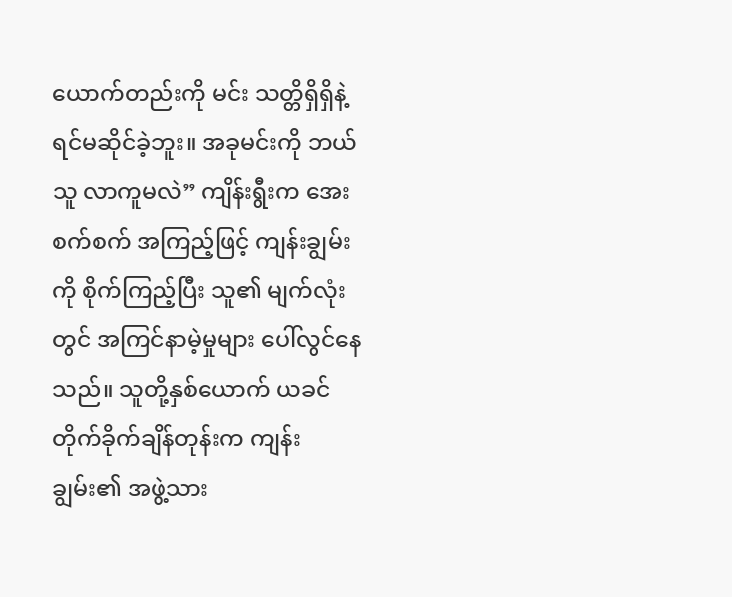ယောက်တည်းကို မင်း သတ္တိရှိရှိနဲ့ ရင်မဆိုင်ခဲ့ဘူး။ အခုမင်းကို ဘယ်သူ လာကူမလဲ” ကျိန်းရွီးက အေးစက်စက် အကြည့်ဖြင့် ကျန်းချွမ်းကို စိုက်ကြည့်ပြီး သူ၏ မျက်လုံးတွင် အကြင်နာမဲ့မှုများ ပေါ်လွင်နေသည်။ သူတို့နှစ်ယောက် ယခင် တိုက်ခိုက်ချိန်တုန်းက ကျန်းချွမ်း၏ အဖွဲ့သား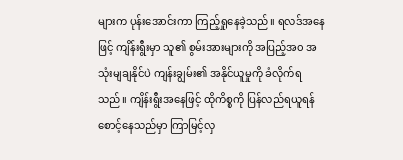များက ပုန်းအောင်းကာ ကြည့်ရှုနေခဲ့သည်။ ရလဒ်အနေဖြင့် ကျိန်းရွီးမှာ သူ၏ စွမ်းအားများကို အပြည့်အ၀ အသုံးမျချနိုင်ပဲ ကျန်းချွမ်း၏ အနိုင်ယူမှုကို ခံလိုက်ရသည်။ ကျိန်းရွီးအနေဖြင့် ထိုကိစ္စကို ပြန်လည်ရယူရန် စောင့်နေသည်မှာ ကြာမြင့်လှ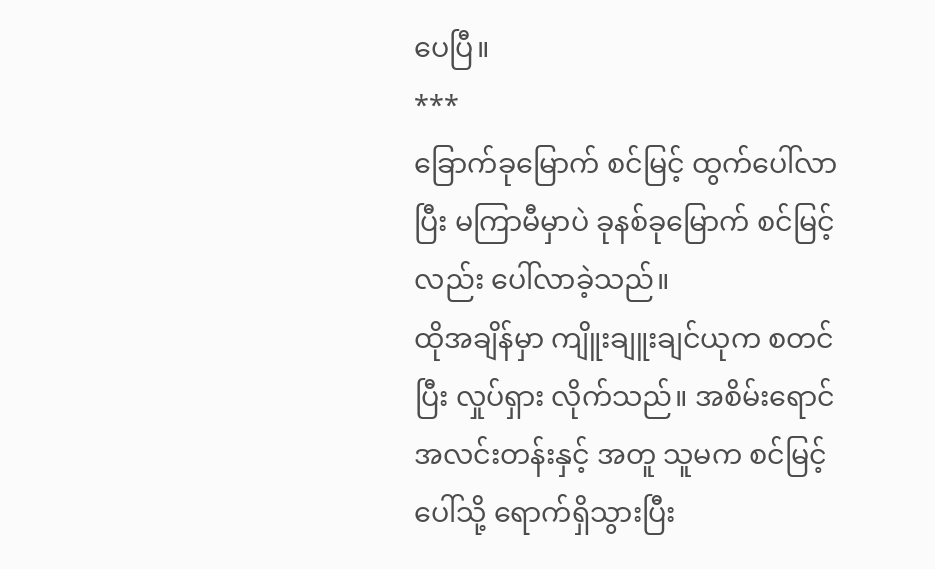ပေပြီ။
***
ခြောက်ခုမြောက် စင်မြင့် ထွက်ပေါ်လာပြီး မကြာမီမှာပဲ ခုနစ်ခုမြောက် စင်မြင့်လည်း ပေါ်လာခဲ့သည်။
ထိုအချိန်မှာ ကျိူးချူးချင်ယုက စတင်ပြီး လှုပ်ရှား လိုက်သည်။ အစိမ်းရောင် အလင်းတန်းနှင့် အတူ သူမက စင်မြင့်ပေါ်သို့ ရောက်ရှိသွားပြီး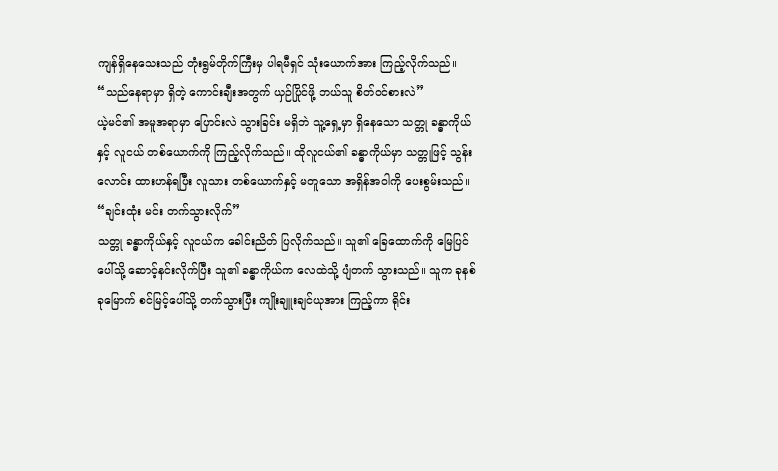ကျန်ရှိနေသေးသည် တုံးရွမ်တိုက်ကြီးမှ ပါရမီရှင် သုံးယောက်အား ကြည့်လိုက်သည်။
“သည်နေရာမှာ ရှိတဲ့ ကောင်းချီးအတွက် ယှဉ်ပြိုင်ဖို့ ဘယ်သူ စိတ်ဝင်စားလဲ”
ယဲ့မင်၏ အမူအရာမှာ ပြောင်းလဲ သွားခြင်း မရှိဘဲ သူ့ရှေ့မှာ ရှိနေသော သတ္တု ခန္ဓာကိုယ်နှင့် လူငယ် တစ်ယောက်ကို ကြည့်လိုက်သည်။ ထိုလူငယ်၏ ခန္ဓာကိုယ်မှာ သတ္တုဖြင့် သွန်းလောင်း ထားဟန်ရပြီး လူသား တစ်ယောက်နှင့် မတူသော အရှိန်အဝါကို ပေးစွမ်းသည်။
“ချင်းထုံး မင်း တက်သွားလိုက်”
သတ္တု ခန္ဓာကိုယ်နှင့် လူငယ်က ခေါင်းညိတ် ပြလိုက်သည်။ သူ၏ ခြေထောက်ကို မြေပြင်ပေါ်သို့ ဆောင့်နင်းလိုက်ပြီး သူ၏ ခန္ဓာကိုယ်က လေထဲသို့ ပျံတက် သွားသည်။ သူက ခုနစ်ခုမြောက် စင်မြင့်ပေါ်သို့ တက်သွားပြီး ကျိုးချူးချင်ယုအား ကြည့်ကာ ရိုင်း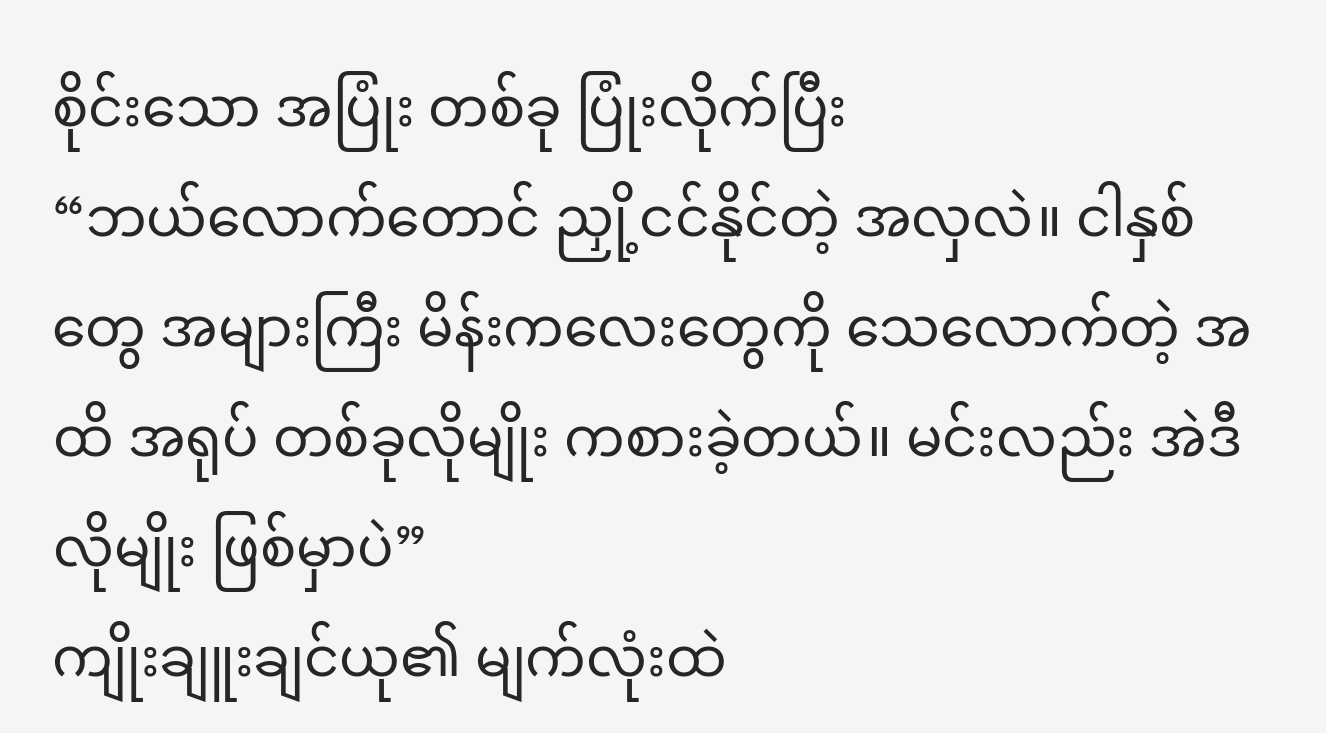စိုင်းသော အပြုံး တစ်ခု ပြုံးလိုက်ပြီး
“ဘယ်လောက်တောင် ညှို့ငင်နိုင်တဲ့ အလှလဲ။ ငါနှစ်တွေ အများကြီး မိန်းကလေးတွေကို သေလောက်တဲ့ အထိ အရုပ် တစ်ခုလိုမျိုး ကစားခဲ့တယ်။ မင်းလည်း အဲဒီလိုမျိုး ဖြစ်မှာပဲ”
ကျိုးချူးချင်ယု၏ မျက်လုံးထဲ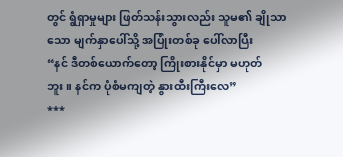တွင် ရွံရှာမှုများ ဖြတ်သန်းသွားလည်း သူမ၏ ချိုသာသော မျက်နှာပေါ်သို့ အပြုံးတစ်ခု ပေါ်လာပြီး
“နင် ဒီတစ်ယောက်တော့ ကြိုးစားနိုင်မှာ မဟုတ်ဘူး။ နင်က ပုံစံမကျတဲ့ နွားထီးကြီးလေ”
***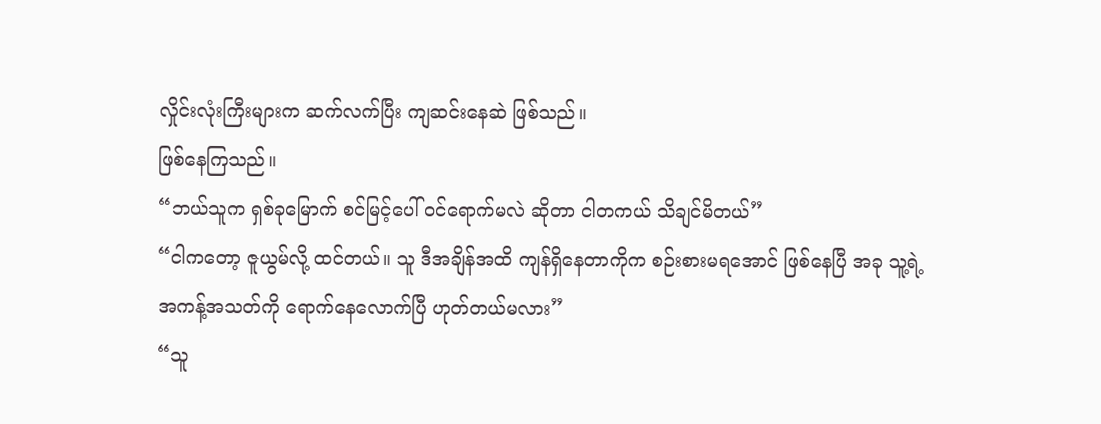လှိုင်းလုံးကြီးများက ဆက်လက်ပြီး ကျဆင်းနေဆဲ ဖြစ်သည်။
ဖြစ်နေကြသည်။
“ဘယ်သူက ရှစ်ခုမြောက် စင်မြင့်ပေါ် ဝင်ရောက်မလဲ ဆိုတာ ငါတကယ် သိချင်မိတယ်”
“ငါကတော့ ဇူယွမ်လို့ ထင်တယ်။ သူ ဒီအချိန်အထိ ကျန်ရှိနေတာကိုက စဉ်းစားမရအောင် ဖြစ်နေပြီ အခု သူ့ရဲ့ အကန့်အသတ်ကို ရောက်နေလောက်ပြီ ဟုတ်တယ်မလား”
“သူ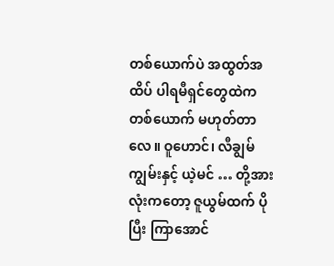တစ်ယောက်ပဲ အထွတ်အထိပ် ပါရမီရှင်တွေထဲက တစ်ယောက် မဟုတ်တာလေ။ ဝူဟောင်၊ လီချွမ်ကျွမ်းနှင့် ယဲ့မင် … တို့အားလုံးကတော့ ဇူယွမ်ထက် ပိုပြီး ကြာအောင်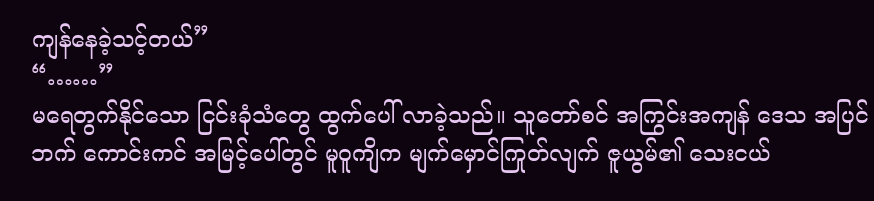ကျန်နေခဲ့သင့်တယ်”
“……”
မရေတွက်နိုင်သော ငြင်းခုံသံတွေ ထွက်ပေါ် လာခဲ့သည်။ သူတော်စင် အကြွင်းအကျန် ဒေသ အပြင်ဘက် ကောင်းကင် အမြင့်ပေါ်တွင် မူဝူကျိက မျက်မှောင်ကြုတ်လျက် ဇူယွမ်၏ သေးငယ်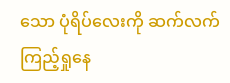သော ပုံရိပ်လေးကို ဆက်လက် ကြည့်ရှုနေ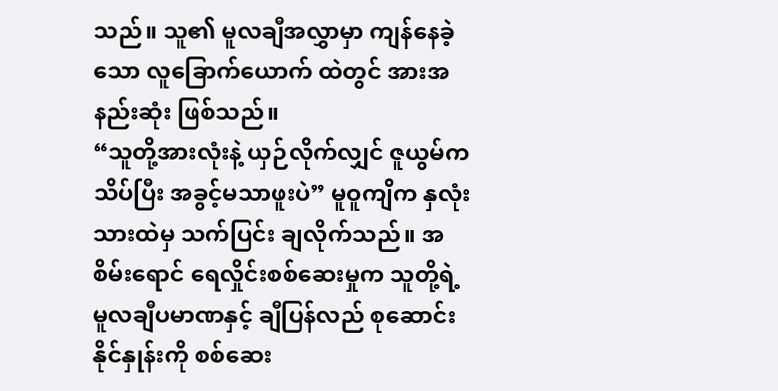သည်။ သူ၏ မူလချီအလွှာမှာ ကျန်နေခဲ့သော လူခြောက်ယောက် ထဲတွင် အားအနည်းဆုံး ဖြစ်သည်။
“သူတို့အားလုံးနဲ့ ယှဉ်လိုက်လျှင် ဇူယွမ်က သိပ်ပြီး အခွင့်မသာဖူးပဲ” မူဝူကျိက နှလုံးသားထဲမှ သက်ပြင်း ချလိုက်သည်။ အစိမ်းရောင် ရေလှိုင်းစစ်ဆေးမှုက သူတို့ရဲ့ မူလချီပမာဏနှင့် ချီပြန်လည် စုဆောင်းနိုင်နှုန်းကို စစ်ဆေး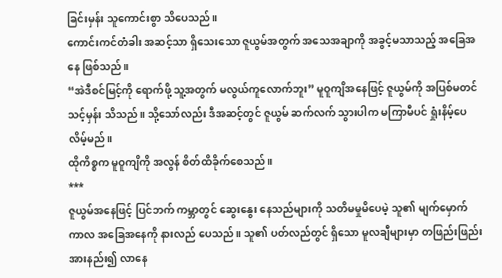ခြင်းမှန်း သူကောင်းစွာ သိပေသည်။
ကောင်းကင်တံခါး အဆင့်သာ ရှိသေးသော ဇူယွမ်အတွက် အသေအချာကို အခွင့်မသာသည့် အခြေအနေ ဖြစ်သည်။
“အဲဒီစင်မြင့်ကို ရောက်ဖို့ သူ့အတွက် မလွယ်ကူလောက်ဘူး” မူဝူကျိအနေဖြင့် ဇူယွမ်ကို အပြစ်မတင်သင့်မှန်း သိသည်။ သို့သော်လည်း ဒီအဆင့်တွင် ဇူယွမ် ဆက်လက် သွားပါက မကြာမီပင် ရှုံးနိမ့်ပေလိမ့်မည်။
ထိုကိစ္စက မူဝူကျိကို အလွန် စိတ်ထိခိုက်စေသည်။
***
ဇူယွမ်အနေဖြင့် ပြင်ဘက် ကမ္ဘာတွင် ဆွေးနွေး နေသည်များကို သတိမမှုမိပေမဲ့ သူ၏ မျက်မှောက်ကာလ အခြေအနေကို နားလည် ပေသည်။ သူ၏ ပတ်လည်တွင် ရှိသော မူလချီများမှာ တဖြည်းဖြည်း အားနည်း၍ လာနေ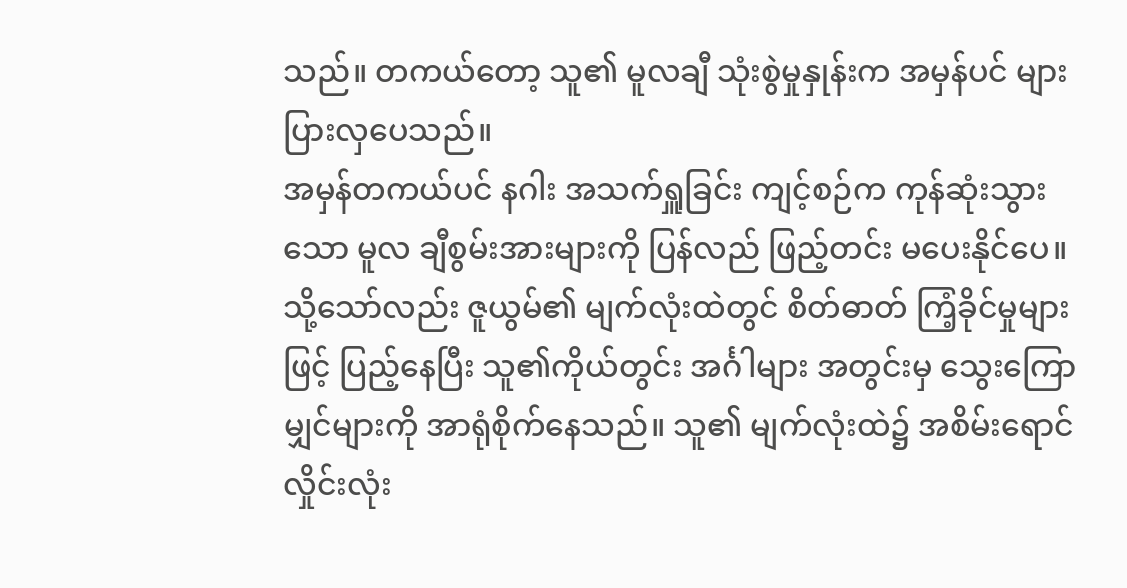သည်။ တကယ်တော့ သူ၏ မူလချီ သုံးစွဲမှုနှုန်းက အမှန်ပင် များပြားလှပေသည်။
အမှန်တကယ်ပင် နဂါး အသက်ရှူခြင်း ကျင့်စဉ်က ကုန်ဆုံးသွားသော မူလ ချီစွမ်းအားများကို ပြန်လည် ဖြည့်တင်း မပေးနိုင်ပေ။
သို့သော်လည်း ဇူယွမ်၏ မျက်လုံးထဲတွင် စိတ်ဓာတ် ကြံ့ခိုင်မှုများဖြင့် ပြည့်နေပြီး သူ၏ကိုယ်တွင်း အင်္ဂါများ အတွင်းမှ သွေးကြောမျှင်များကို အာရုံစိုက်နေသည်။ သူ၏ မျက်လုံးထဲ၌ အစိမ်းရောင် လှိုင်းလုံး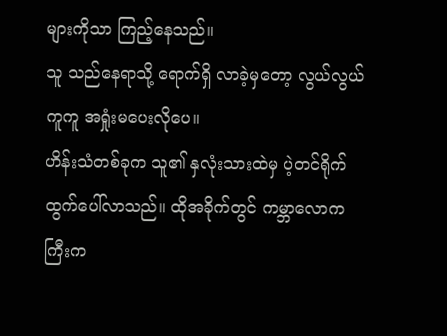များကိုသာ ကြည့်နေသည်။
သူ သည်နေရာသို့ ရောက်ရှိ လာခဲ့မှတော့ လွယ်လွယ်ကူကူ အရှုံးမပေးလိုပေ။
ဟိန်းသံတစ်ခုက သူ၏ နှလုံးသားထဲမှ ပဲ့တင်ရိုက် ထွက်ပေါ်လာသည်။ ထိုအခိုက်တွင် ကမ္ဘာလောကကြီးက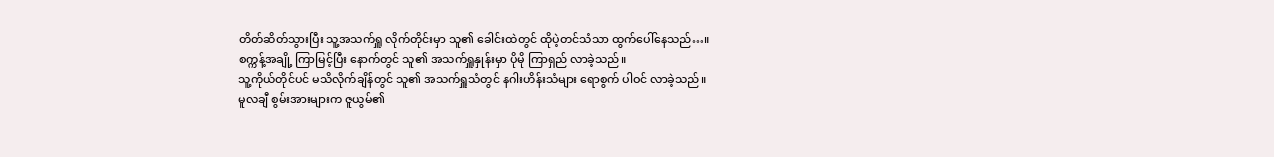တိတ်ဆိတ်သွားပြီး သူ့အသက်ရှူ လိုက်တိုင်းမှာ သူ၏ ခေါင်းထဲတွင် ထိုပဲ့တင်သံသာ ထွက်ပေါ်နေသည်…။
စက္ကန့်အချို့ ကြာမြင့်ပြီး နောက်တွင် သူ၏ အသက်ရှူနှုန်းမှာ ပိုမို ကြာရှည် လာခဲ့သည်။
သူ့ကိုယ်တိုင်ပင် မသိလိုက်ချိန်တွင် သူ၏ အသက်ရှူသံတွင် နဂါးဟိန်းသံများ ရောစွက် ပါဝင် လာခဲ့သည်။
မူလချီ စွမ်းအားများက ဇူယွမ်၏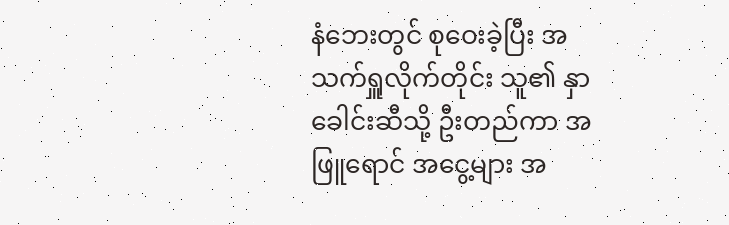နံဘေးတွင် စုဝေးခဲ့ပြီး အသက်ရှူလိုက်တိုင်း သူ၏ နှာခေါင်းဆီသို့ ဦးတည်ကာ အဖြူရောင် အငွေ့များ အ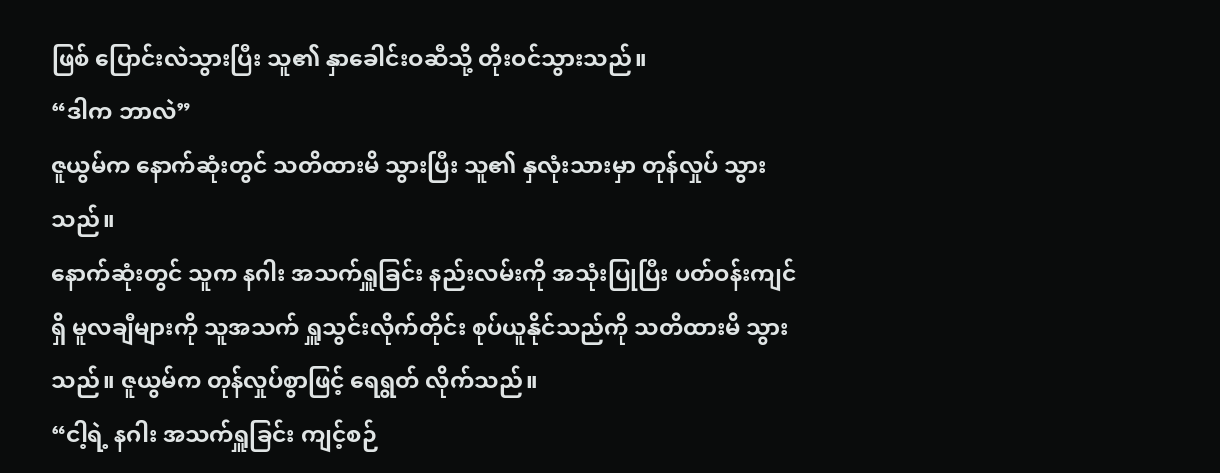ဖြစ် ပြောင်းလဲသွားပြီး သူ၏ နှာခေါင်းဝဆီသို့ တိုးဝင်သွားသည်။
“ဒါက ဘာလဲ”
ဇူယွမ်က နောက်ဆုံးတွင် သတိထားမိ သွားပြီး သူ၏ နှလုံးသားမှာ တုန်လှုပ် သွားသည်။
နောက်ဆုံးတွင် သူက နဂါး အသက်ရှူခြင်း နည်းလမ်းကို အသုံးပြုပြီး ပတ်ဝန်းကျင်ရှိ မူလချီများကို သူအသက် ရှူသွင်းလိုက်တိုင်း စုပ်ယူနိုင်သည်ကို သတိထားမိ သွားသည်။ ဇူယွမ်က တုန်လှုပ်စွာဖြင့် ရေရွတ် လိုက်သည်။
“ငါ့ရဲ့ နဂါး အသက်ရှူခြင်း ကျင့်စဉ်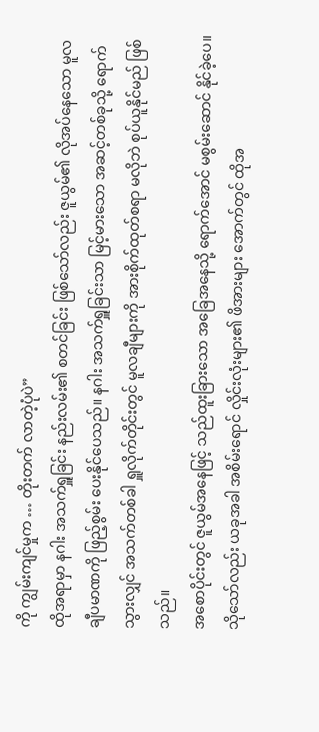ကို ကျွမ်းကျင်မှုက … တိုးတက် လာတဲ့ပုံပဲ”
ထိုအရာမှာ နဂါး အသက်ရှူခြင်း နည်းလမ်း၏ စတင်ခြင်း ဖြစ်သော်လည်း ဇူယွမ်၏ လိုအပ်နေသော မူလ ချီပမာဏကို ဖြည့်စွမ်း ပေးနိုင်ပေသည်။ နဂါး အသက်ရှူခြင်းသာ မြင့်မားသော အဆင့်တစ်ခုသို့ ရောက်သွားလျှင် အသက်တစ်ခါ ရှူလိုက်တိုင်းတွင် မူလချီများကို အားစိုက်ထုတ်စရာ မလိုဘဲ စုပ်ယူနိုင်မည် ဖြစ်သည်။
အစောပိုင်းတွင် ဇူယွမ်အနေဖြင့် သည်ထူးခြားသော အခြေအနေသို့ ရောက်အောင် မစွမ်းဆောင် နိုင်ခဲ့ပေ။ သိုသော်လည်း ယခုအခါ အစိမ်းရောင် လှိုင်းလုံးများ၏ ဖိအားများ အောက်တွင် ထိုအ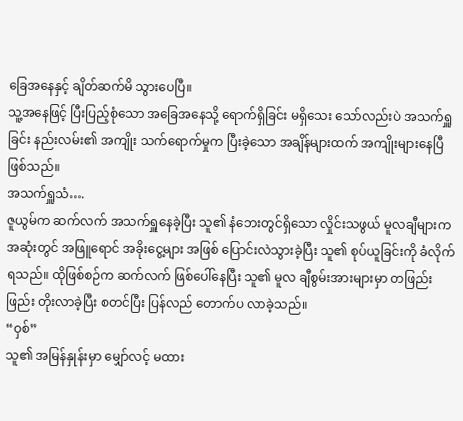ခြေအနေနှင့် ချိတ်ဆက်မိ သွားပေပြီ။
သူ့အနေဖြင့် ပြီးပြည့်စုံသော အခြေအနေသို့ ရောက်ရှိခြင်း မရှိသေး သော်လည်းပဲ အသက်ရှူခြင်း နည်းလမ်း၏ အကျိုး သက်ရောက်မှုက ပြီးခဲ့သော အချိန်များထက် အကျိုးများနေပြီ ဖြစ်သည်။
အသက်ရှူသံ….
ဇူယွမ်က ဆက်လက် အသက်ရှူနေခဲ့ပြီး သူ၏ နံဘေးတွင်ရှိသော လှိုင်းသဖွယ် မူလချီများက အဆုံးတွင် အဖြူရောင် အခိုးငွေ့များ အဖြစ် ပြောင်းလဲသွားခဲ့ပြီး သူ၏ စုပ်ယူခြင်းကို ခံလိုက်ရသည်။ ထိုဖြစ်စဉ်က ဆက်လက် ဖြစ်ပေါ်နေပြီး သူ၏ မူလ ချီစွမ်းအားများမှာ တဖြည်းဖြည်း တိုးလာခဲ့ပြီး စတင်ပြီး ပြန်လည် တောက်ပ လာခဲ့သည်။
“ဝှစ်”
သူ၏ အမြန်နှုန်းမှာ မျှော်လင့် မထား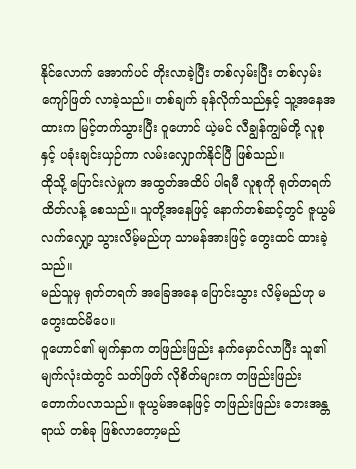နိုင်လောက် အောက်ပင် တိုးလာခဲ့ပြီး တစ်လှမ်းပြီး တစ်လှမ်း ကျော်ဖြတ် လာခဲ့သည်။ တစ်ချက် ခုန်လိုက်သည်နှင့် သူ့အနေအထားက မြင့်တက်သွားပြီး ဝူဟောင် ယဲ့မင် လီချွန်ကျွမ်တို့ လူစုနှင့် ပခုံးချင်းယှဉ်ကာ လမ်းလျှောက်နိုင်ပြီ ဖြစ်သည်။
ထိုသို့ ပြောင်းလဲမှုက အထွတ်အထိပ် ပါရမီ လူစုကို ရုတ်တရက် ထိတ်လန့် စေသည်။ သူတို့အနေဖြင့် နောက်တစ်ဆင့်တွင် ဇူယွမ်လက်လျှော့ သွားလိမ့်မည်ဟု သာမန်အားဖြင့် တွေးထင် ထားခဲ့သည်။
မည်သူမှ ရုတ်တရက် အခြေအနေ ပြောင်းသွား လိမ့်မည်ဟု မတွေးထင်မိပေ။
ဝူဟောင်၏ မျက်နှာက တဖြည်းဖြည်း နက်မှောင်လာပြီး သူ၏ မျက်လုံးထဲတွင် သတ်ဖြတ် လိုစိတ်များက တဖြည်းဖြည်း တောက်ပလာသည်။ ဇူယွမ်အနေဖြင့် တဖြည်းဖြည်း ဘေးအန္တရာယ် တစ်ခု ဖြစ်လာတော့မည်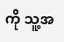ကို သူ့အ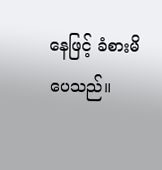နေဖြင့် ခံစားမိပေသည်။